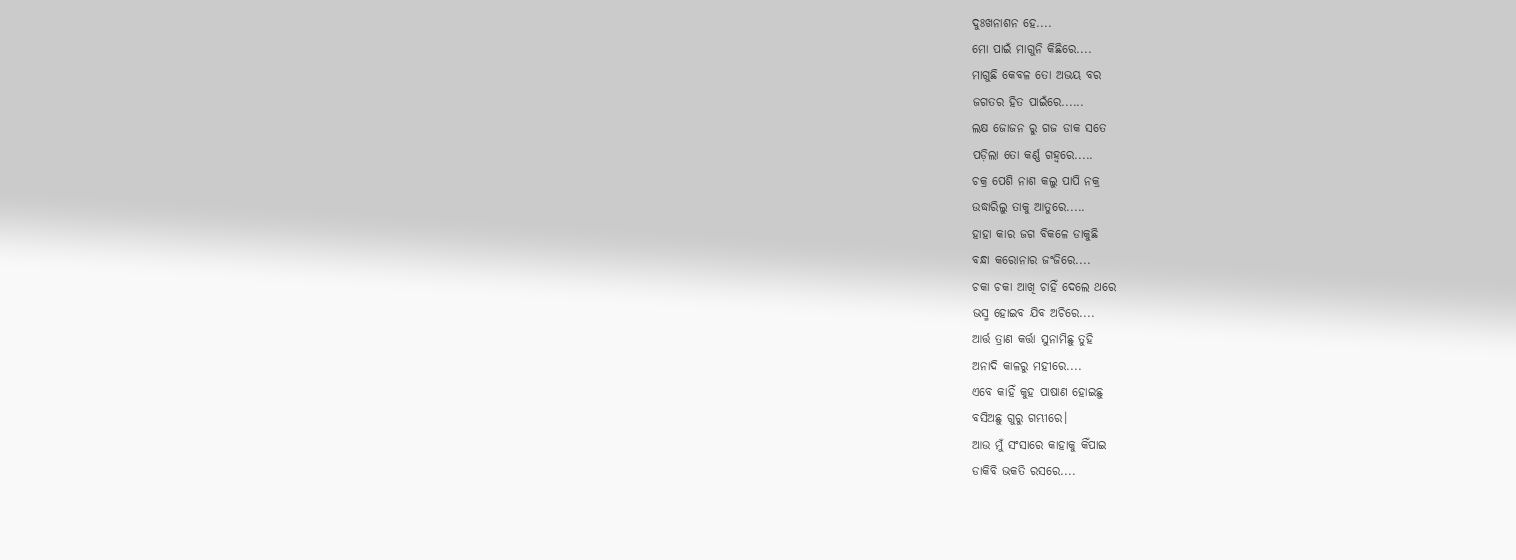ଦୁଃଖନାଶନ ହେ....
ମୋ ପାଇଁ ମାଗୁନି କିଛିରେ....
ମାଗୁଛି କେବଳ ତୋ ଅଭୟ ବର
ଜଗତର ହିତ ପାଇଁରେ......
ଲକ୍ଷ ଜୋଜନ ରୁ ଗଜ ଡାକ ସତେ
ପଡ଼ିଲା ତୋ କର୍ଣ୍ଣ ଗହ୍ବରେ.....
ଚକ୍ର ପେଶି ନାଶ କଲୁ ପାପି ନକ୍ର
ଉଦ୍ଧାରିଲୁ ତାକୁ ଆତୁରେ.....
ହାହା କାର ଜଗ ବିକଳେ ଡାକୁଛି
ବନ୍ଧା କରୋନାର ଜଂଜିରେ....
ଚକା ଚକା ଆଖି ଚାହିଁ ଦେଲେ ଥରେ
ଭସ୍ମ ହୋଇବ ଯିବ ଅଚିରେ....
ଆର୍ତ୍ତ ତ୍ରାଣ କର୍ତ୍ତା ସୁନାମିଛୁ ତୁହି
ଅନାଦି କାଳରୁ ମହୀରେ....
ଏବେ କାହିଁ କୁହ ପାଷାଣ ହୋଇଛୁ
ବସିଅଛୁ ଗୁରୁ ଗମ୍ଭୀରେ।
ଆଉ ମୁଁ ସଂସାରେ କାହାକୁ କିଁପାଇ
ଡାକିବି ଭକତି ରସରେ....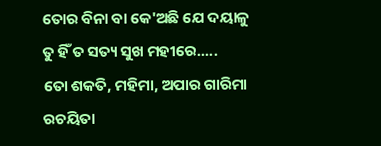ତୋର ବିନା ବା କେ'ଅଛି ଯେ ଦୟାଳୁ
ତୁ ହିଁ ତ ସତ୍ୟ ସୁଖ ମହୀରେ.....
ତୋ ଶକତି, ମହିମା, ଅପାର ଗାରିମା
ରଚୟିତା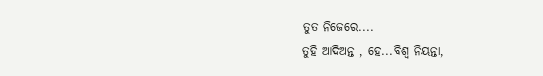ତୁତ ନିଜେରେ....
ତୁହି ଆଦିଅନ୍ତ , ହେ...ବିଶ୍ବ ନିୟନ୍ତା,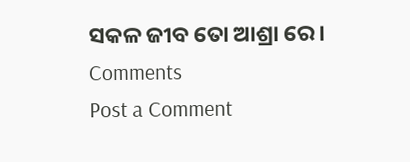ସକଳ ଜୀବ ତୋ ଆଶ୍ରା ରେ।
Comments
Post a Comment